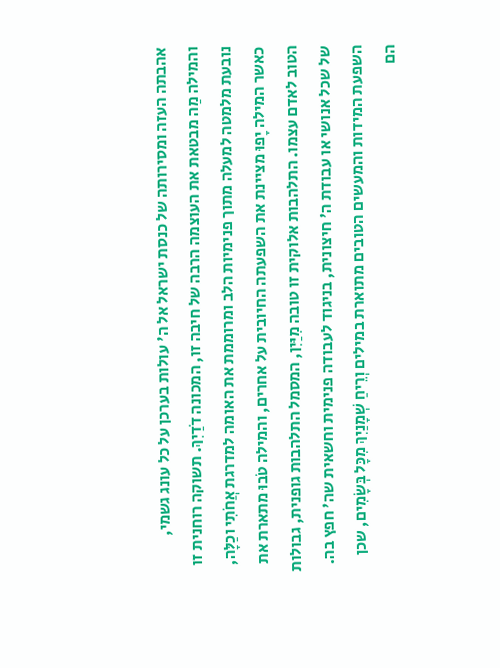אהבתה העזה ומסירותה של כנסת ישראל אל ה' עולות בערכן על כל עונג גשמי, והמילה מַה מבטאת את העוצמה הרבה של חיבה זו, המכונה דֹדַיִךְ. תשוקה רוחנית זו נובעת מלמטה למעלה מתוך פנימיות הלב ומרוממת את האומה למדרגת אֲחֹתִי וכַלָּה, כאשר המילה יָפוּ מציינת את השפעתה החיובית על אחרים, והמילה טֹבוּ מתארת את הטוב לאדם עצמו. התלהבות אלוקית זו טובה מִיַּיִן, המסמל התלהבות גופנית, גבולות של שכל אנושי או עבודת ה' חיצונית, בניגוד לעבודה פנימית וחשאית שה' חפץ בה. השפעת המידות והמעשים הטובים מתוארת במילים וְרֵיחַ שְׁמָנַיִךְ מִכָּל בְּשָׂמִים, שכן הם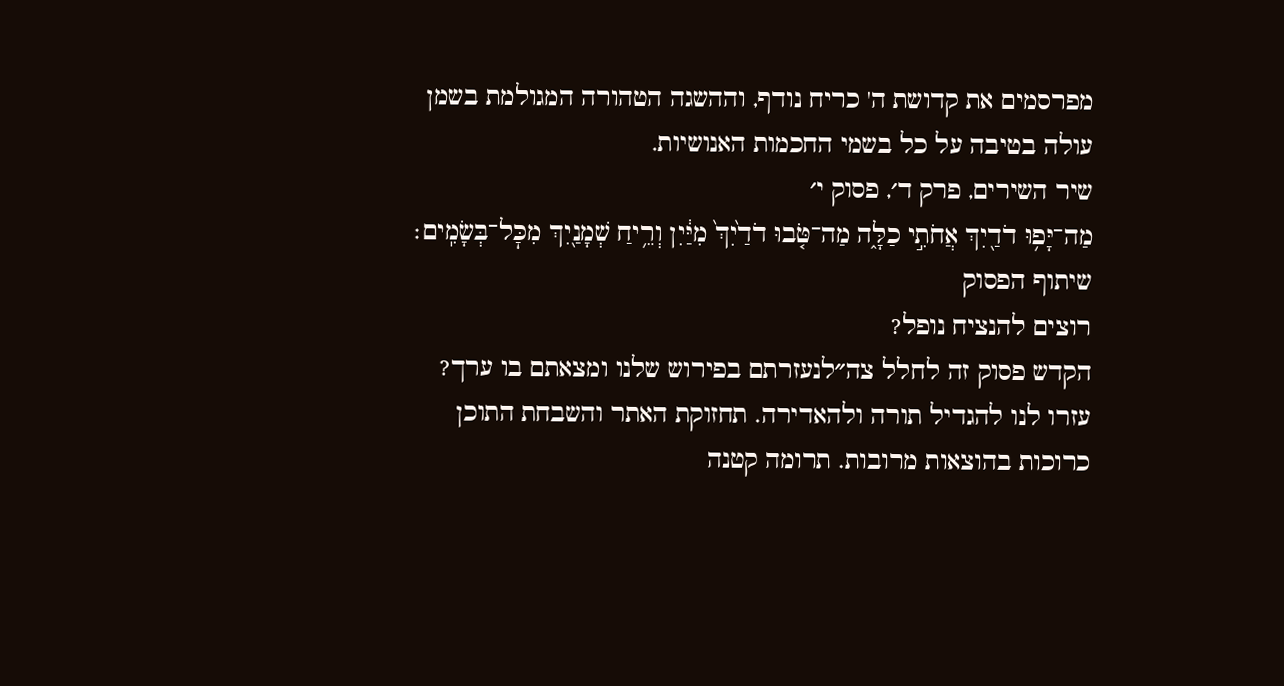מפרסמים את קדושת ה' כריח נודף, וההשגה הטהורה המגולמת בשמן עולה בטיבה על כל בשמי החכמות האנושיות.
שיר השירים, פרק ד׳, פסוק י׳
מַה־יָּפ֥וּ דֹדַ֖יִךְ אֲחֹתִ֣י כַלָּ֑ה מַה־טֹּ֤בוּ דֹדַ֙יִךְ֙ מִיַּ֔יִן וְרֵ֥יחַ שְׁמָנַ֖יִךְ מִכׇּל־בְּשָׂמִֽים׃
שיתוף הפסוק
רוצים להנציח נופל?
הקדש פסוק זה לחלל צה״לנעזרתם בפירוש שלנו ומצאתם בו ערך?
עזרו לנו להגדיל תורה ולהאדירה. תחזוקת האתר והשבחת התוכן כרוכות בהוצאות מרובות. תרומה קטנה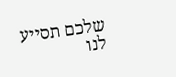שלכם תסייע לנו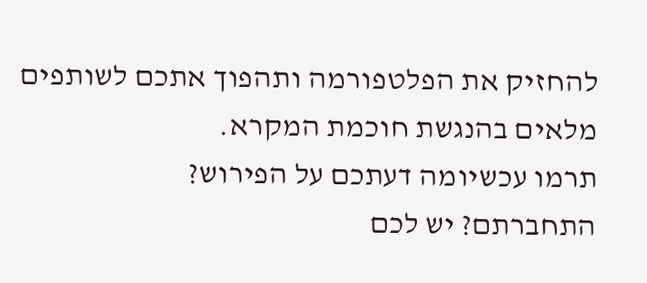להחזיק את הפלטפורמה ותהפוך אתכם לשותפים מלאים בהנגשת חוכמת המקרא.
תרמו עכשיומה דעתכם על הפירוש?
התחברתם? יש לכם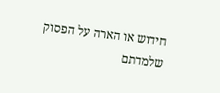חידוש או הארה על הפסוק שלמדתם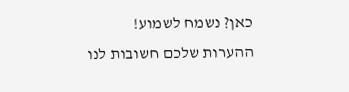כאן? נשמח לשמוע!
ההערות שלכם חשובות לנו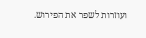ועוזרות לשפר את הפירוש.